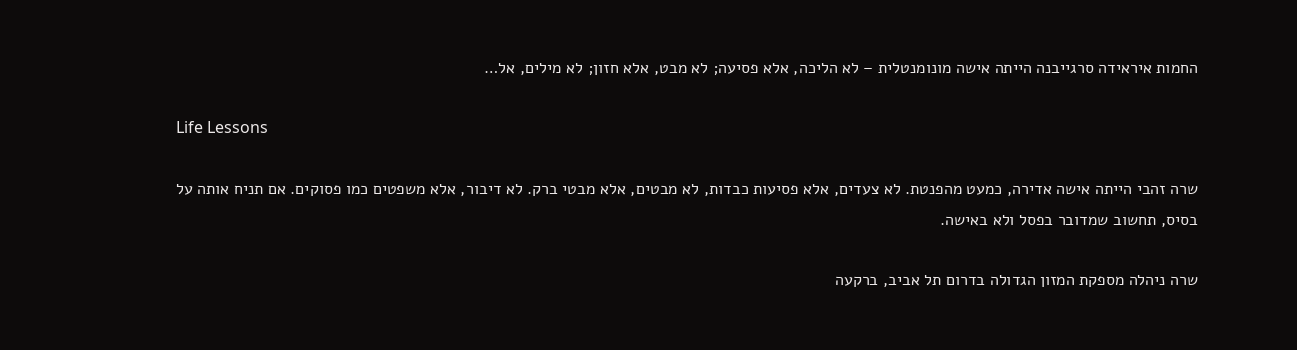החמות איראידה סרגייבנה הייתה אישה מונומנטלית – לא הליכה, אלא פסיעה; לא מבט, אלא חזון; לא מילים, אל…

Life Lessons

שרה זהבי הייתה אישה אדירה, כמעט מהפנטת. לא צעדים, אלא פסיעות כבדות, לא מבטים, אלא מבטי ברק. לא דיבור, אלא משפטים כמו פסוקים. אם תניח אותה על בסיס, תחשוב שמדובר בפסל ולא באישה.

שרה ניהלה מספקת המזון הגדולה בדרום תל אביב, ברקעה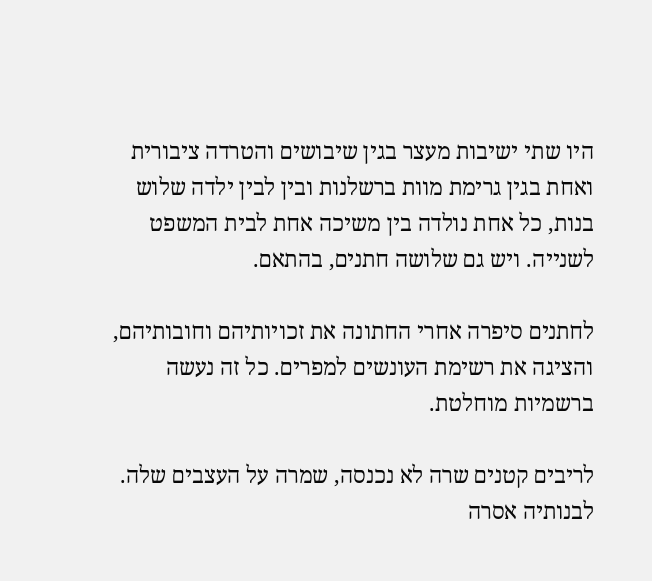היו שתי ישיבות מעצר בגין שיבושים והטרדה ציבורית ואחת בגין גרימת מוות ברשלנות ובין לבין ילדה שלוש בנות, כל אחת נולדה בין משיכה אחת לבית המשפט לשנייה. ויש גם שלושה חתנים, בהתאם.

לחתנים סיפרה אחרי החתונה את זכויותיהם וחובותיהם, והציגה את רשימת העונשים למפרים. כל זה נעשה ברשמיות מוחלטת.

לריבים קטנים שרה לא נכנסה, שמרה על העצבים שלה. לבנותיה אסרה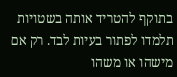בתוקף להטריד אותה בשטויות תלמדו לפתור בעיות לבד. רק אם מישהו או משהו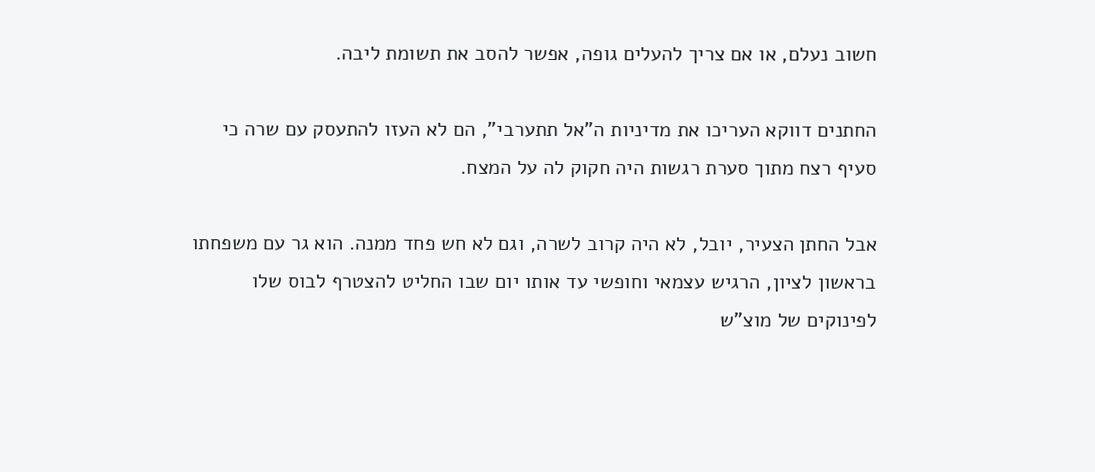חשוב נעלם, או אם צריך להעלים גופה, אפשר להסב את תשומת ליבה.

החתנים דווקא העריכו את מדיניות ה”אל תתערבי”, הם לא העזו להתעסק עם שרה כי סעיף רצח מתוך סערת רגשות היה חקוק לה על המצח.

אבל החתן הצעיר, יובל, לא היה קרוב לשרה, וגם לא חש פחד ממנה. הוא גר עם משפחתו בראשון לציון, הרגיש עצמאי וחופשי עד אותו יום שבו החליט להצטרף לבוס שלו לפינוקים של מוצ”ש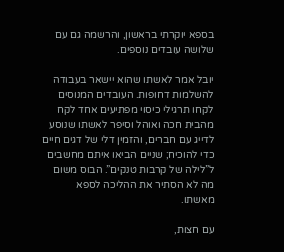בספא יוקרתי בראשון, והרשמה גם עם שלושה עובדים נוספים.

יובל אמר לאשתו שהוא יישאר בעבודה להשלמות דחופות. העובדים המנוסים לקחו תרגילי כיסוי מפתיעים אחד לקח מהבית חכה ואוהל וסיפר לאשתו שנוסע לדייג עם חברים, והזמין דלי של דגים חיים כדי להוכיח; שניים הביאו איתם מחשבים ל”לילה של קרבות טנקים”. הבוס משום מה לא הסתיר את ההליכה לספא מאשתו.

עם חצות,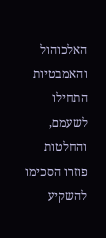האלכוהול והאמבטיות התחילו לשעמם, והחלטות פוזרו הסכימו להשקיע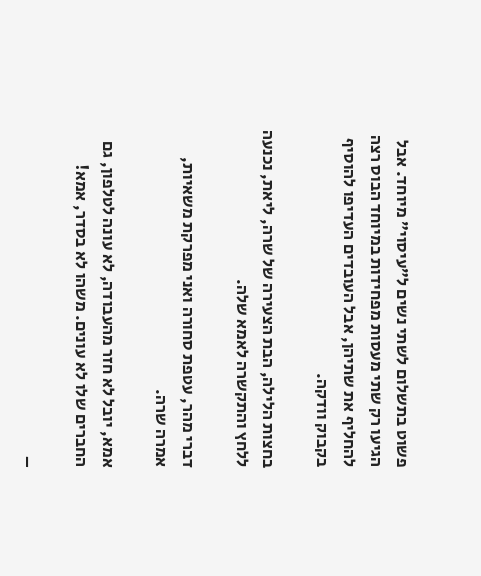פשוט בתשלום לשתי נשים ל”עיסוי” מיוחד. אבל הגיעו רק שתי מעסות מפחידות במיוחד הבוס רצה להחליף את שתיהן, אבל העובדים העדיפו להוסיף בקבוק וודקה.

בחצות הלילה, הבת הצעירה של שרה, ליאת, נכנעה ללחץ והתקשרה לאמא שלה.

דברי מהר, עטפת סחורה ואני מפרקת משאיות, אמרה שרה.

אמא, יובל לא חזר מהעבודה, לא עונה לטלפון, גם החברים שלו לא עונים. משהו לא בסדר, אמא!

–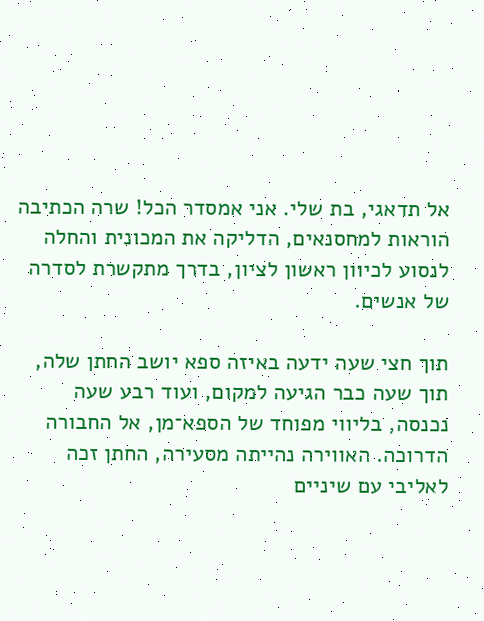אל תדאגי, בת שלי. אני אמסדר הכל! שרה הכתיבה הוראות למחסנאים, הדליקה את המכונית והחלה לנסוע לכיוון ראשון לציון, בדרך מתקשרת לסדרה של אנשים.

תוך חצי שעה ידעה באיזה ספא יושב החתן שלה, תוך שעה כבר הגיעה למקום, ועוד רבע שעה נכנסה, בליווי מפוחד של הספא־מן, אל החבורה הדרוכה. האווירה נהייתה מסעירה, החתן זכה לאליבי עם שיניים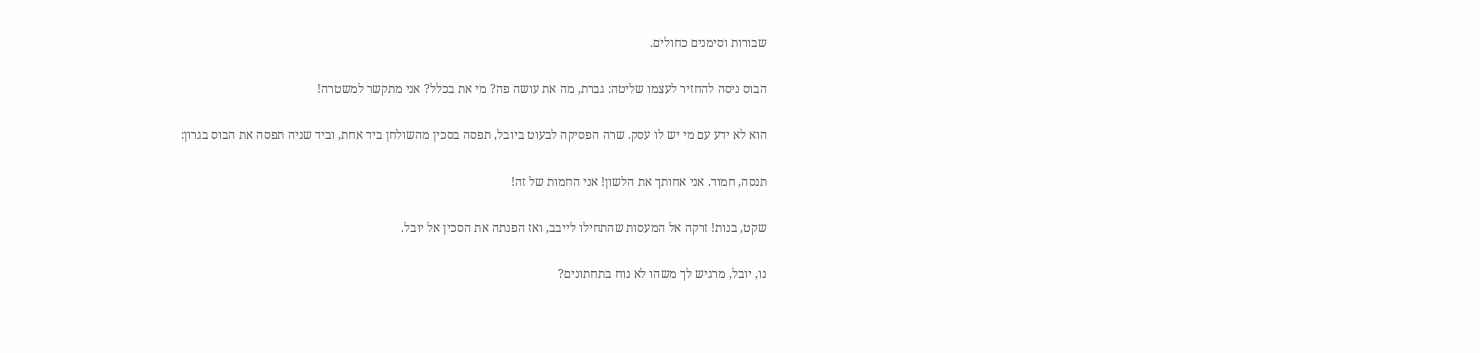שבורות וסימנים כחולים.

הבוס ניסה להחזיר לעצמו שליטה: גברת, מה את עושה פה? מי את בכלל? אני מתקשר למשטרה!

הוא לא ידע עם מי יש לו עסק. שרה הפסיקה לבעוט ביובל, תפסה בסכין מהשולחן ביד אחת, וביד שניה תפסה את הבוס בגרון:

תנסה, חמוד. אני אחותך את הלשון! אני החמות של זה!

שקט, בנות! זרקה אל המעסות שהתחילו לייבב, ואז הפנתה את הסכין אל יובל.

נו, יובל, מרגיש לך משהו לא נוח בתחתונים?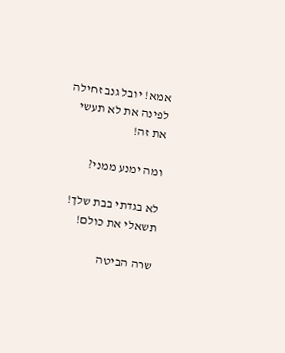אמא! יובל גנב זחילה לפינה את לא תעשי את זה!

ומה ימנע ממני?

לא בגדתי בבת שלך! תשאלי את כולם!

שרה הביטה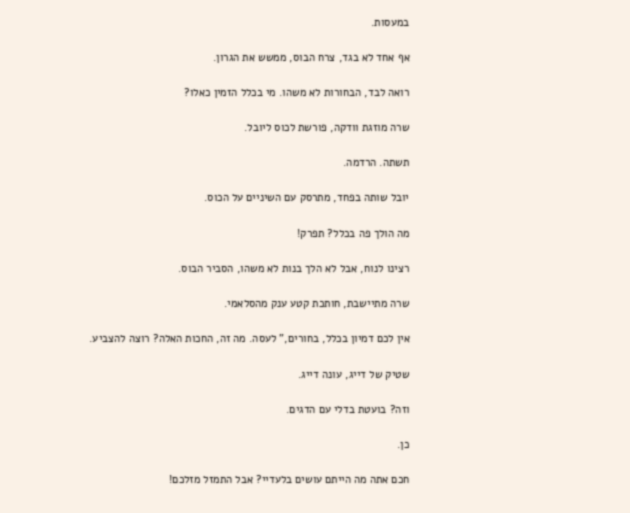במעסות.

אף אחד לא בגד, צרח הבוס, ממשש את הגרון.

רואה לבד, הבחורות לא משהו. מי בכלל הזמין כאלו?

שרה מוזגת וודקה, פורשת לכוס ליובל.

תשתה. הרדמה.

יובל שותה בפחד, מתרסק עם השיניים על הכוס.

מה הולך פה בכלל? תפרק!

רצינו לנוח, אבל לא הלך בנות לא משהו, הסביר הבוס.

שרה מתיישבת, חותכת קטע ענק מהסלאמי.

אין לכם דמיון בכלל, בחורים,” לעסה. מה זה, החכות האלה? רוצה להצביע.

שטיק של דייג, עונה דייג.

וזה? בועטת בדלי עם הדגים.

כן.

חכם אתה מה הייתם עושים בלעדיי? אבל התמזל מזלכם!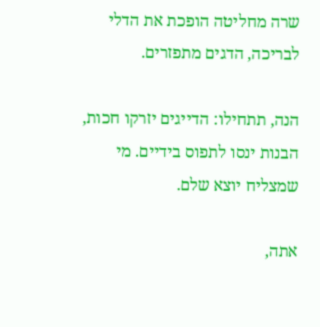שרה מחליטה הופכת את הדלי לבריכה, הדגים מתפזרים.

הנה, תתחילו: הדייגים יזרקו חכות, הבנות ינסו לתפוס בידיים. מי שמצליח יוצא שלם.

אתה,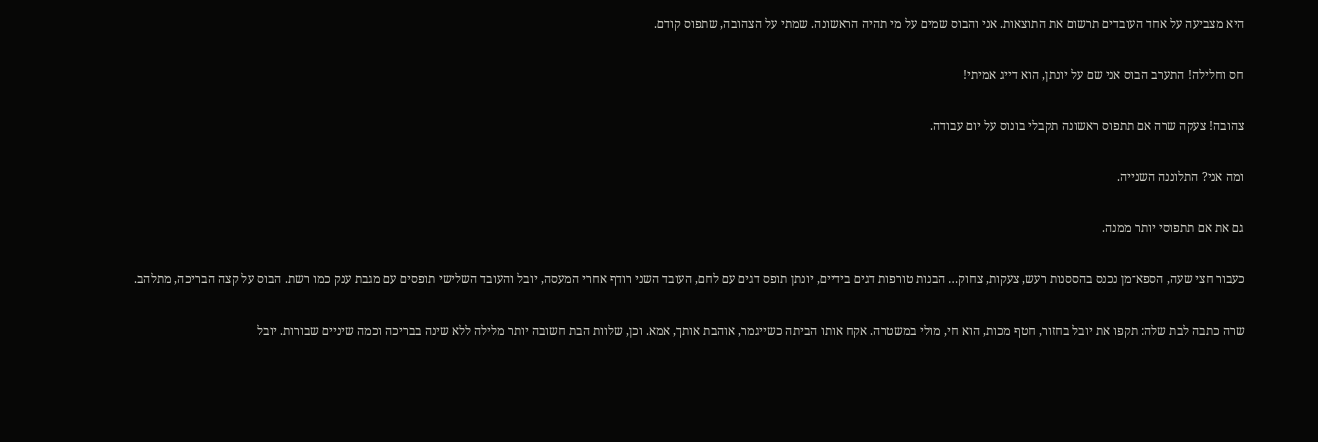היא מצביעה על אחד העובדים תרשום את התוצאות. אני והבוס שמים על מי תהיה הראשונה. שמתי על הצהובה, שתפוס קודם.

חס וחלילה! התערב הבוס אני שם על יונתן, הוא דייג אמיתי!

צהובה! צעקה שרה אם תתפוס ראשונה תקבלי בונוס על יום עבודה.

ומה אני? התלוננה השנייה.

גם את אם תתפוסי יותר ממנה.

כעבור חצי שעה, הספא־מן נכנס בהססנות רעש, צעקות, צחוק… הבנות טורפות דגים בידיים, יונתן תופס דגים עם לחם, העובד השני רודף אחרי המעסה, יובל והעובד השלישי תופסים עם מגבת ענק כמו רשת. הבוס על קצה הבריכה, מתלהב.

שרה כתבה לבת שלה: תקפו את יובל בחזור, חטף מכות, הוא חי, מולי במשטרה. אקח אותו הביתה כשייגמר, אוהבת אותך, אמא. וכן, שלוות הבת חשובה יותר מלילה ללא שינה בבריכה וכמה שיניים שבורות. יובל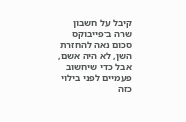קיבל על חשבון שרה ב־פייבוקס סכום נאה להחזרת השן, לא היה אשם, אבל כדי שיחשוב פעמיים לפני בילוי כזה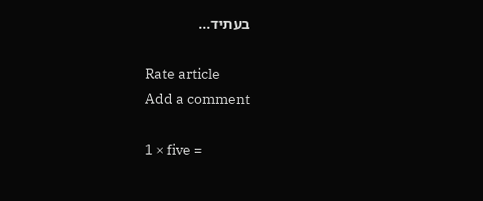בעתיד…

Rate article
Add a comment

1 × five =